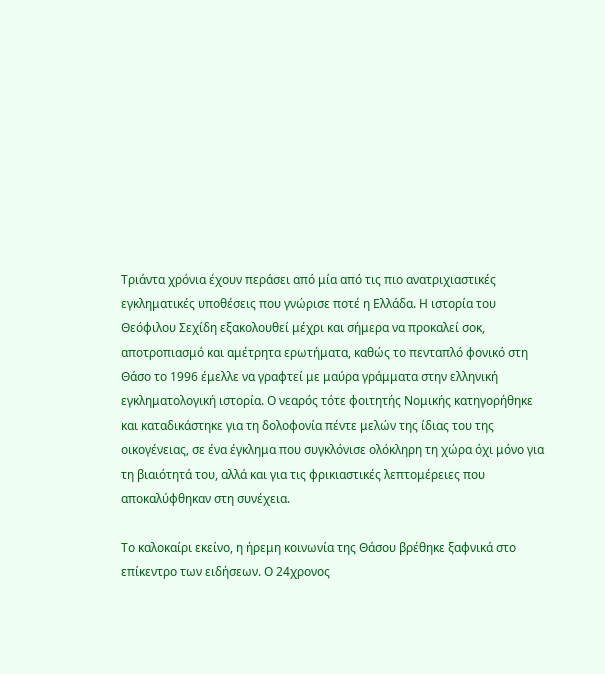Τριάντα χρόνια έχουν περάσει από μία από τις πιο ανατριχιαστικές εγκληματικές υποθέσεις που γνώρισε ποτέ η Ελλάδα. Η ιστορία του Θεόφιλου Σεχίδη εξακολουθεί μέχρι και σήμερα να προκαλεί σοκ, αποτροπιασμό και αμέτρητα ερωτήματα, καθώς το πενταπλό φονικό στη Θάσο το 1996 έμελλε να γραφτεί με μαύρα γράμματα στην ελληνική εγκληματολογική ιστορία. Ο νεαρός τότε φοιτητής Νομικής κατηγορήθηκε και καταδικάστηκε για τη δολοφονία πέντε μελών της ίδιας του της οικογένειας, σε ένα έγκλημα που συγκλόνισε ολόκληρη τη χώρα όχι μόνο για τη βιαιότητά του, αλλά και για τις φρικιαστικές λεπτομέρειες που αποκαλύφθηκαν στη συνέχεια.

Το καλοκαίρι εκείνο, η ήρεμη κοινωνία της Θάσου βρέθηκε ξαφνικά στο επίκεντρο των ειδήσεων. Ο 24χρονος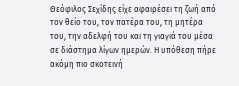Θεόφιλος Σεχίδης είχε αφαιρέσει τη ζωή από τον θείο του, τον πατέρα του, τη μητέρα του, την αδελφή του και τη γιαγιά του μέσα σε διάστημα λίγων ημερών. Η υπόθεση πήρε ακόμη πιο σκοτεινή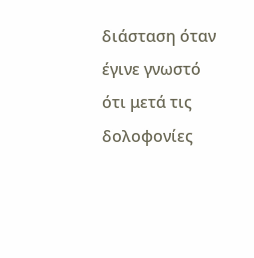διάσταση όταν έγινε γνωστό ότι μετά τις δολοφονίες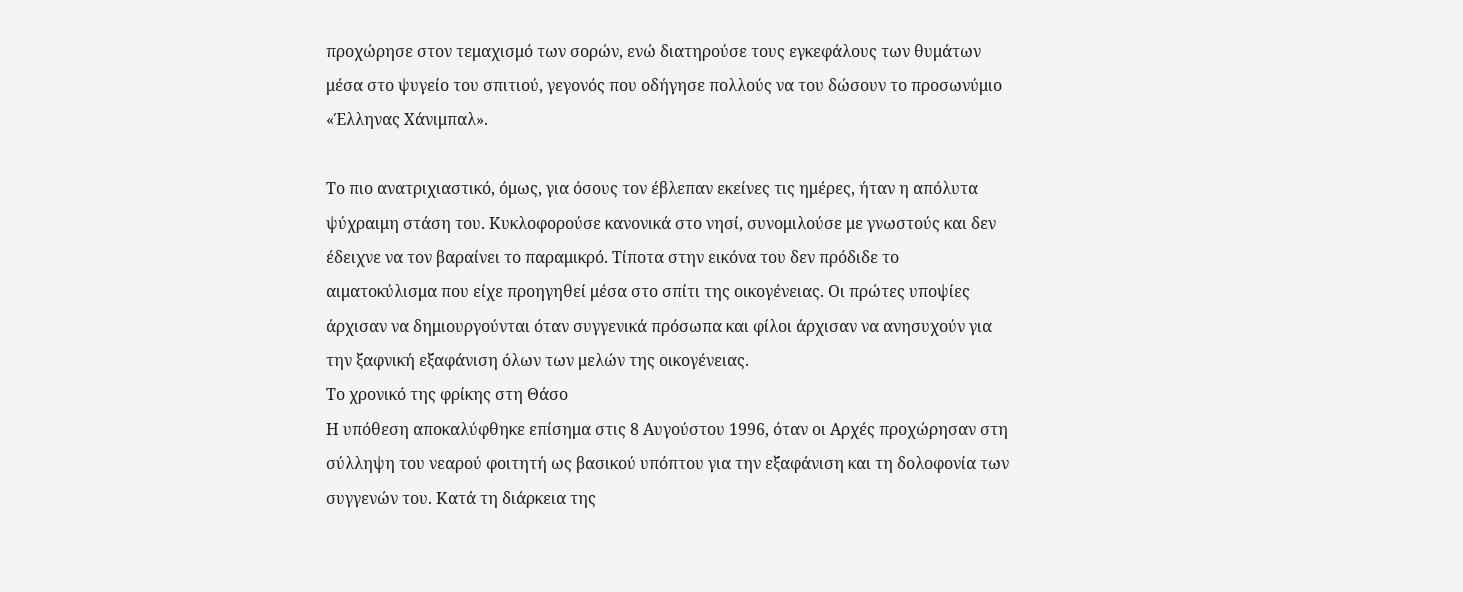προχώρησε στον τεμαχισμό των σορών, ενώ διατηρούσε τους εγκεφάλους των θυμάτων μέσα στο ψυγείο του σπιτιού, γεγονός που οδήγησε πολλούς να του δώσουν το προσωνύμιο «Έλληνας Χάνιμπαλ».

Το πιο ανατριχιαστικό, όμως, για όσους τον έβλεπαν εκείνες τις ημέρες, ήταν η απόλυτα ψύχραιμη στάση του. Κυκλοφορούσε κανονικά στο νησί, συνομιλούσε με γνωστούς και δεν έδειχνε να τον βαραίνει το παραμικρό. Τίποτα στην εικόνα του δεν πρόδιδε το αιματοκύλισμα που είχε προηγηθεί μέσα στο σπίτι της οικογένειας. Οι πρώτες υποψίες άρχισαν να δημιουργούνται όταν συγγενικά πρόσωπα και φίλοι άρχισαν να ανησυχούν για την ξαφνική εξαφάνιση όλων των μελών της οικογένειας.
Το χρονικό της φρίκης στη Θάσο
Η υπόθεση αποκαλύφθηκε επίσημα στις 8 Αυγούστου 1996, όταν οι Αρχές προχώρησαν στη σύλληψη του νεαρού φοιτητή ως βασικού υπόπτου για την εξαφάνιση και τη δολοφονία των συγγενών του. Κατά τη διάρκεια της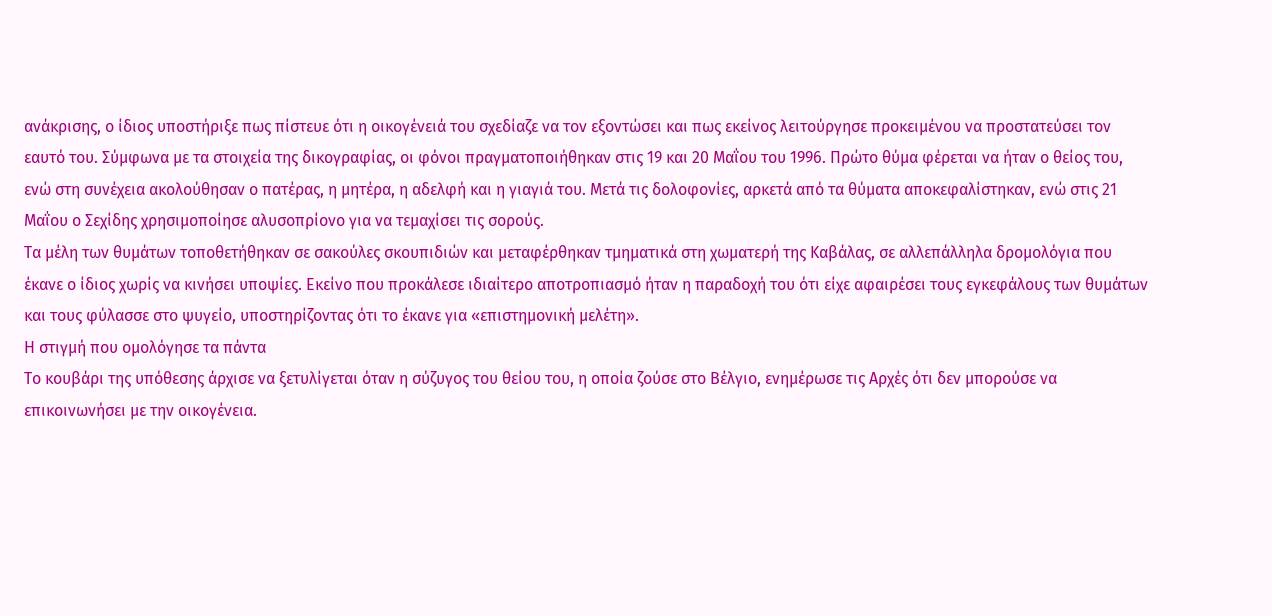ανάκρισης, ο ίδιος υποστήριξε πως πίστευε ότι η οικογένειά του σχεδίαζε να τον εξοντώσει και πως εκείνος λειτούργησε προκειμένου να προστατεύσει τον εαυτό του. Σύμφωνα με τα στοιχεία της δικογραφίας, οι φόνοι πραγματοποιήθηκαν στις 19 και 20 Μαΐου του 1996. Πρώτο θύμα φέρεται να ήταν ο θείος του, ενώ στη συνέχεια ακολούθησαν ο πατέρας, η μητέρα, η αδελφή και η γιαγιά του. Μετά τις δολοφονίες, αρκετά από τα θύματα αποκεφαλίστηκαν, ενώ στις 21 Μαΐου ο Σεχίδης χρησιμοποίησε αλυσοπρίονο για να τεμαχίσει τις σορούς.
Τα μέλη των θυμάτων τοποθετήθηκαν σε σακούλες σκουπιδιών και μεταφέρθηκαν τμηματικά στη χωματερή της Καβάλας, σε αλλεπάλληλα δρομολόγια που έκανε ο ίδιος χωρίς να κινήσει υποψίες. Εκείνο που προκάλεσε ιδιαίτερο αποτροπιασμό ήταν η παραδοχή του ότι είχε αφαιρέσει τους εγκεφάλους των θυμάτων και τους φύλασσε στο ψυγείο, υποστηρίζοντας ότι το έκανε για «επιστημονική μελέτη».
Η στιγμή που ομολόγησε τα πάντα
Το κουβάρι της υπόθεσης άρχισε να ξετυλίγεται όταν η σύζυγος του θείου του, η οποία ζούσε στο Βέλγιο, ενημέρωσε τις Αρχές ότι δεν μπορούσε να επικοινωνήσει με την οικογένεια.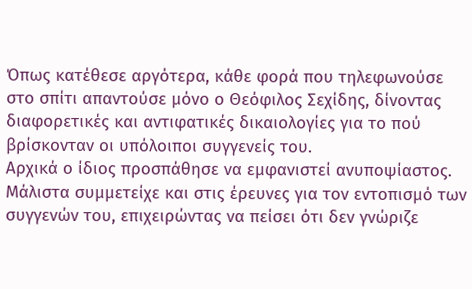Όπως κατέθεσε αργότερα, κάθε φορά που τηλεφωνούσε στο σπίτι απαντούσε μόνο ο Θεόφιλος Σεχίδης, δίνοντας διαφορετικές και αντιφατικές δικαιολογίες για το πού βρίσκονταν οι υπόλοιποι συγγενείς του.
Αρχικά ο ίδιος προσπάθησε να εμφανιστεί ανυποψίαστος. Μάλιστα συμμετείχε και στις έρευνες για τον εντοπισμό των συγγενών του, επιχειρώντας να πείσει ότι δεν γνώριζε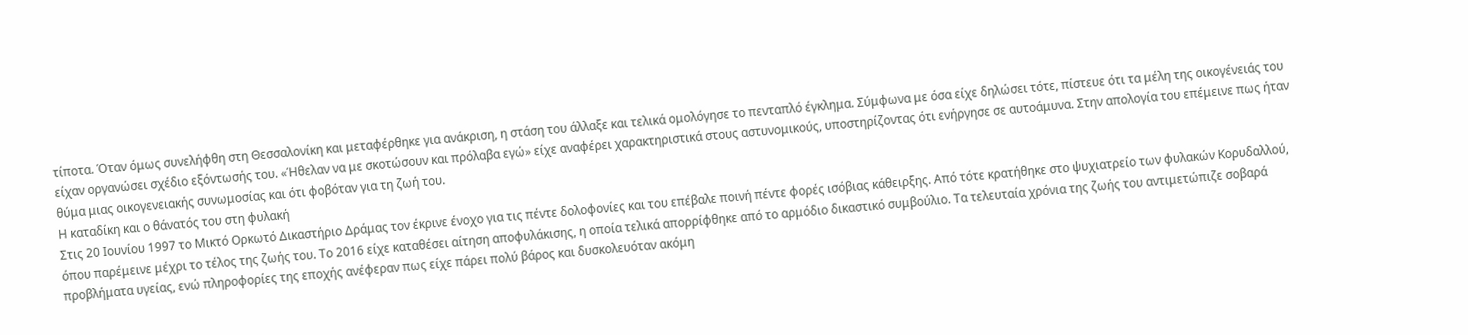τίποτα. Όταν όμως συνελήφθη στη Θεσσαλονίκη και μεταφέρθηκε για ανάκριση, η στάση του άλλαξε και τελικά ομολόγησε το πενταπλό έγκλημα. Σύμφωνα με όσα είχε δηλώσει τότε, πίστευε ότι τα μέλη της οικογένειάς του είχαν οργανώσει σχέδιο εξόντωσής του. «Ήθελαν να με σκοτώσουν και πρόλαβα εγώ» είχε αναφέρει χαρακτηριστικά στους αστυνομικούς, υποστηρίζοντας ότι ενήργησε σε αυτοάμυνα. Στην απολογία του επέμεινε πως ήταν θύμα μιας οικογενειακής συνωμοσίας και ότι φοβόταν για τη ζωή του.
Η καταδίκη και ο θάνατός του στη φυλακή
Στις 20 Ιουνίου 1997 το Μικτό Ορκωτό Δικαστήριο Δράμας τον έκρινε ένοχο για τις πέντε δολοφονίες και του επέβαλε ποινή πέντε φορές ισόβιας κάθειρξης. Από τότε κρατήθηκε στο ψυχιατρείο των φυλακών Κορυδαλλού, όπου παρέμεινε μέχρι το τέλος της ζωής του. Το 2016 είχε καταθέσει αίτηση αποφυλάκισης, η οποία τελικά απορρίφθηκε από το αρμόδιο δικαστικό συμβούλιο. Τα τελευταία χρόνια της ζωής του αντιμετώπιζε σοβαρά προβλήματα υγείας, ενώ πληροφορίες της εποχής ανέφεραν πως είχε πάρει πολύ βάρος και δυσκολευόταν ακόμη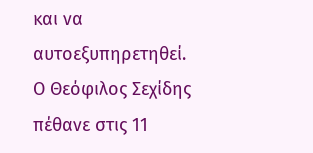και να αυτοεξυπηρετηθεί.
Ο Θεόφιλος Σεχίδης πέθανε στις 11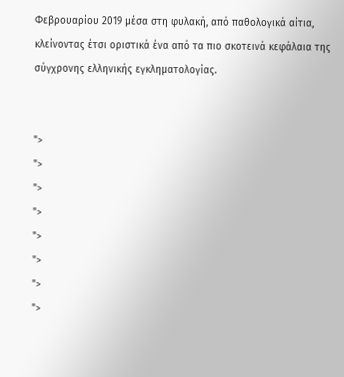Φεβρουαρίου 2019 μέσα στη φυλακή, από παθολογικά αίτια, κλείνοντας έτσι οριστικά ένα από τα πιο σκοτεινά κεφάλαια της σύγχρονης ελληνικής εγκληματολογίας.


">
">
">
">
">
">
">
">